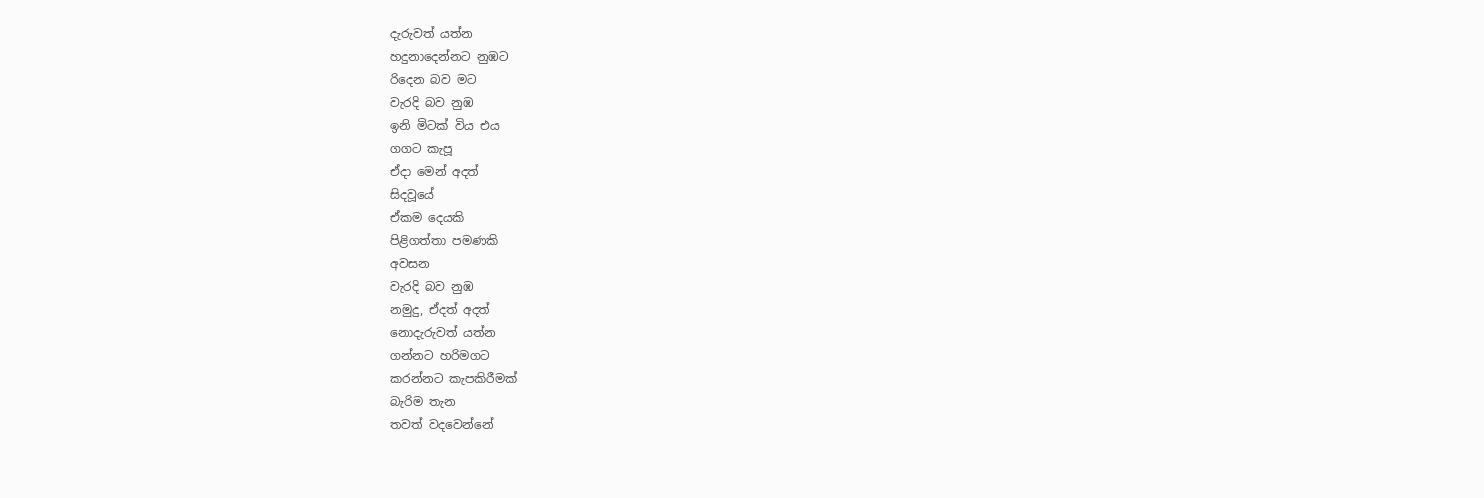දැරුවත් යත්න
හදුනාදෙන්නට නුඹට
රිදෙන බව මට
වැරදි බව නුඹ
ඉනි මිටක් විය එය
ගගට කැපූ
ඒදා මෙන් අදත්
සිදවූයේ
ඒකම දෙයකි
පිළිගත්තා පමණකි
අවසන
වැරදි බව නුඹ
නමුදු, ඒදත් අදත්
නොදැරුවත් යත්න
ගන්නට හරිමගට
කරන්නට කැපකිරීමක්
බැරිම තැන
තවත් වදවෙන්නේ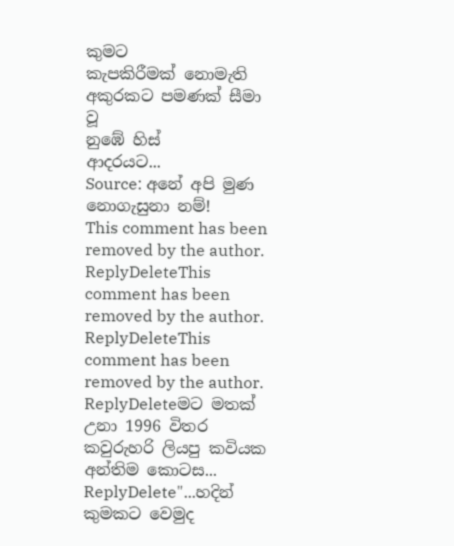කුමට
කැපකිරීමක් නොමැති
අකුරකට පමණක් සීමා වූ
නුඹේ හිස්
ආදරයට...
Source: අනේ අපි මුණ නොගැසුනා නම්!
This comment has been removed by the author.
ReplyDeleteThis comment has been removed by the author.
ReplyDeleteThis comment has been removed by the author.
ReplyDeleteමට මතක් උනා 1996 විතර කවුරුහරි ලියපු කවියක අන්තිම කොටස...
ReplyDelete"...හදින් කුමකට වෙමුද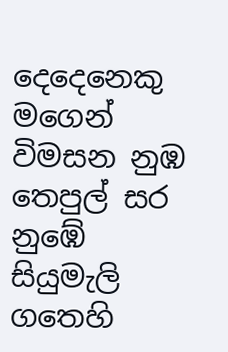දෙදෙනෙකු
මගෙන් විමසන නුඹ තෙපුල් සර
නුඹේ සියුමැලි ගතෙහි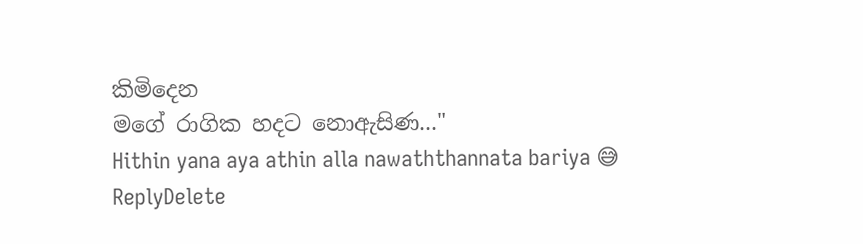කිමිදෙන
මගේ රාගික හදට නොඇසිණ..."
Hithin yana aya athin alla nawaththannata bariya 😅
ReplyDelete